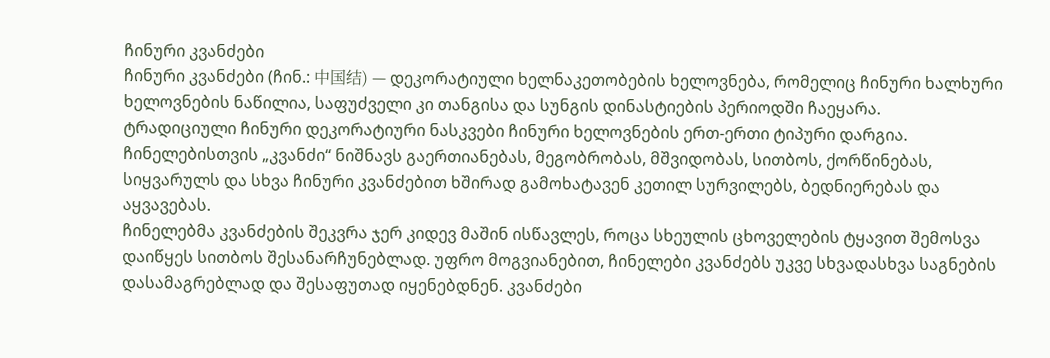ჩინური კვანძები
ჩინური კვანძები (ჩინ.: 中国结) — დეკორატიული ხელნაკეთობების ხელოვნება, რომელიც ჩინური ხალხური ხელოვნების ნაწილია, საფუძველი კი თანგისა და სუნგის დინასტიების პერიოდში ჩაეყარა.
ტრადიციული ჩინური დეკორატიური ნასკვები ჩინური ხელოვნების ერთ-ერთი ტიპური დარგია. ჩინელებისთვის „კვანძი“ ნიშნავს გაერთიანებას, მეგობრობას, მშვიდობას, სითბოს, ქორწინებას, სიყვარულს და სხვა ჩინური კვანძებით ხშირად გამოხატავენ კეთილ სურვილებს, ბედნიერებას და აყვავებას.
ჩინელებმა კვანძების შეკვრა ჯერ კიდევ მაშინ ისწავლეს, როცა სხეულის ცხოველების ტყავით შემოსვა დაიწყეს სითბოს შესანარჩუნებლად. უფრო მოგვიანებით, ჩინელები კვანძებს უკვე სხვადასხვა საგნების დასამაგრებლად და შესაფუთად იყენებდნენ. კვანძები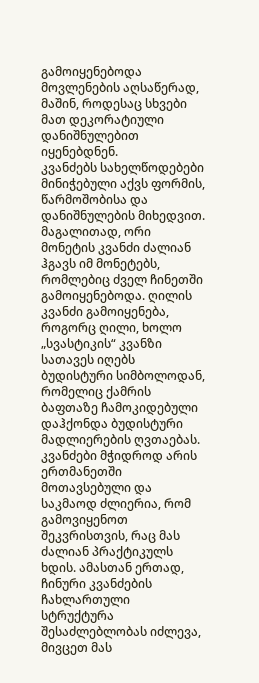გამოიყენებოდა მოვლენების აღსაწერად, მაშინ, როდესაც სხვები მათ დეკორატიული დანიშნულებით იყენებდნენ.
კვანძებს სახელწოდებები მინიჭებული აქვს ფორმის, წარმოშობისა და დანიშნულების მიხედვით. მაგალითად, ორი მონეტის კვანძი ძალიან ჰგავს იმ მონეტებს, რომლებიც ძველ ჩინეთში გამოიყენებოდა. ღილის კვანძი გამოიყენება, როგორც ღილი, ხოლო „სვასტიკის“ კვანზი სათავეს იღებს ბუდისტური სიმბოლოდან, რომელიც ქამრის ბაფთაზე ჩამოკიდებული დაჰქონდა ბუდისტური მადლიერების ღვთაებას.
კვანძები მჭიდროდ არის ერთმანეთში მოთავსებული და საკმაოდ ძლიერია, რომ გამოვიყენოთ შეკვრისთვის, რაც მას ძალიან პრაქტიკულს ხდის. ამასთან ერთად, ჩინური კვანძების ჩახლართული სტრუქტურა შესაძლებლობას იძლევა, მივცეთ მას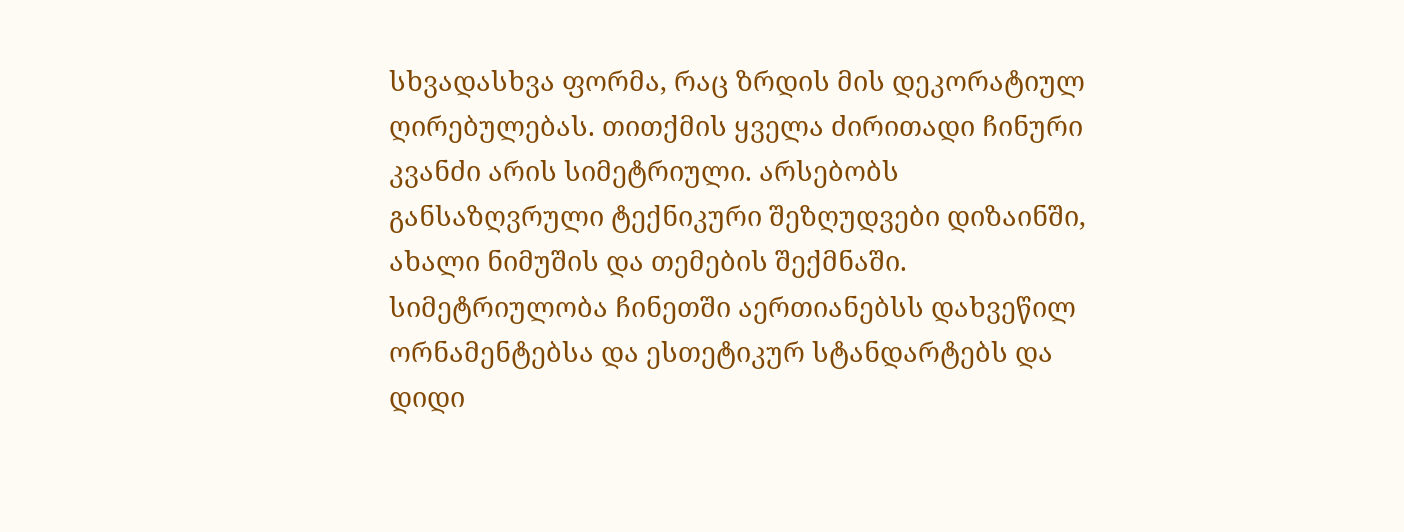სხვადასხვა ფორმა, რაც ზრდის მის დეკორატიულ ღირებულებას. თითქმის ყველა ძირითადი ჩინური კვანძი არის სიმეტრიული. არსებობს განსაზღვრული ტექნიკური შეზღუდვები დიზაინში, ახალი ნიმუშის და თემების შექმნაში. სიმეტრიულობა ჩინეთში აერთიანებსს დახვეწილ ორნამენტებსა და ესთეტიკურ სტანდარტებს და დიდი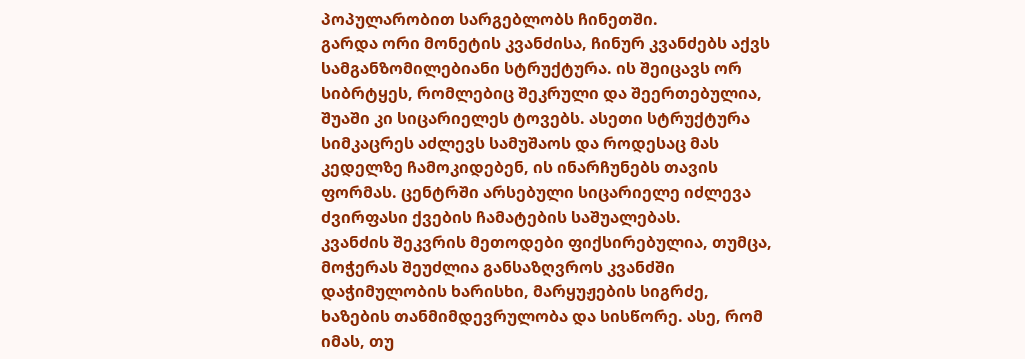პოპულარობით სარგებლობს ჩინეთში.
გარდა ორი მონეტის კვანძისა, ჩინურ კვანძებს აქვს სამგანზომილებიანი სტრუქტურა. ის შეიცავს ორ სიბრტყეს, რომლებიც შეკრული და შეერთებულია, შუაში კი სიცარიელეს ტოვებს. ასეთი სტრუქტურა სიმკაცრეს აძლევს სამუშაოს და როდესაც მას კედელზე ჩამოკიდებენ, ის ინარჩუნებს თავის ფორმას. ცენტრში არსებული სიცარიელე იძლევა ძვირფასი ქვების ჩამატების საშუალებას.
კვანძის შეკვრის მეთოდები ფიქსირებულია, თუმცა, მოჭერას შეუძლია განსაზღვროს კვანძში დაჭიმულობის ხარისხი, მარყუჟების სიგრძე, ხაზების თანმიმდევრულობა და სისწორე. ასე, რომ იმას, თუ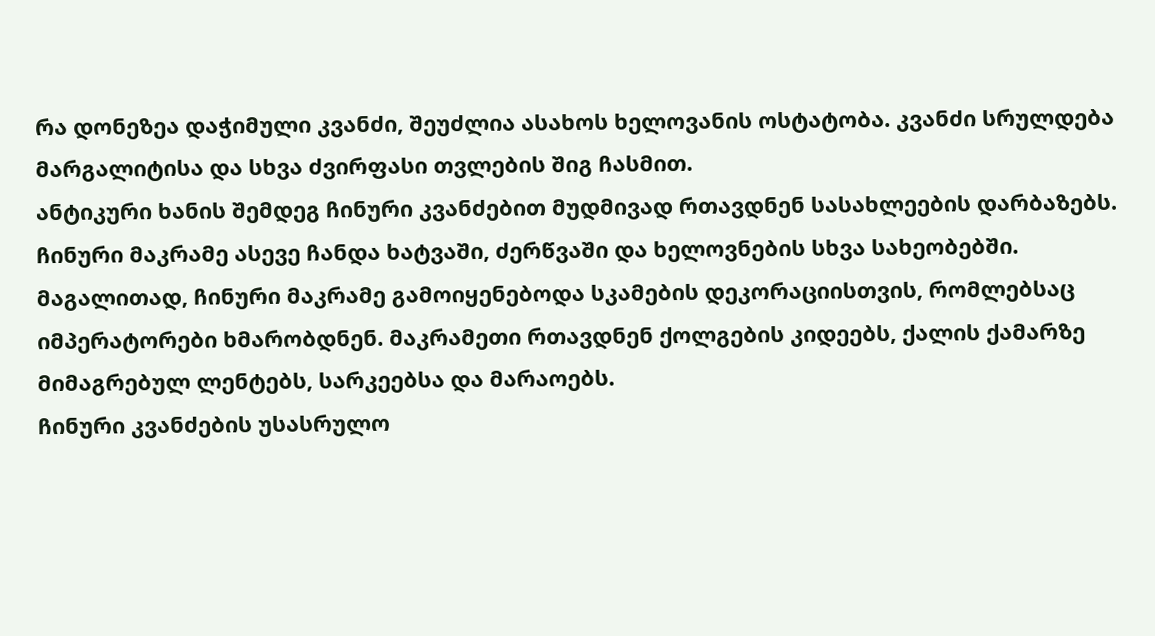რა დონეზეა დაჭიმული კვანძი, შეუძლია ასახოს ხელოვანის ოსტატობა. კვანძი სრულდება მარგალიტისა და სხვა ძვირფასი თვლების შიგ ჩასმით.
ანტიკური ხანის შემდეგ ჩინური კვანძებით მუდმივად რთავდნენ სასახლეების დარბაზებს. ჩინური მაკრამე ასევე ჩანდა ხატვაში, ძერწვაში და ხელოვნების სხვა სახეობებში. მაგალითად, ჩინური მაკრამე გამოიყენებოდა სკამების დეკორაციისთვის, რომლებსაც იმპერატორები ხმარობდნენ. მაკრამეთი რთავდნენ ქოლგების კიდეებს, ქალის ქამარზე მიმაგრებულ ლენტებს, სარკეებსა და მარაოებს.
ჩინური კვანძების უსასრულო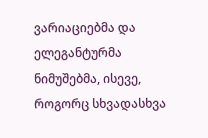ვარიაციებმა და ელეგანტურმა ნიმუშებმა, ისევე, როგორც სხვადასხვა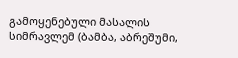გამოყენებული მასალის სიმრავლემ (ბამბა, აბრეშუმი,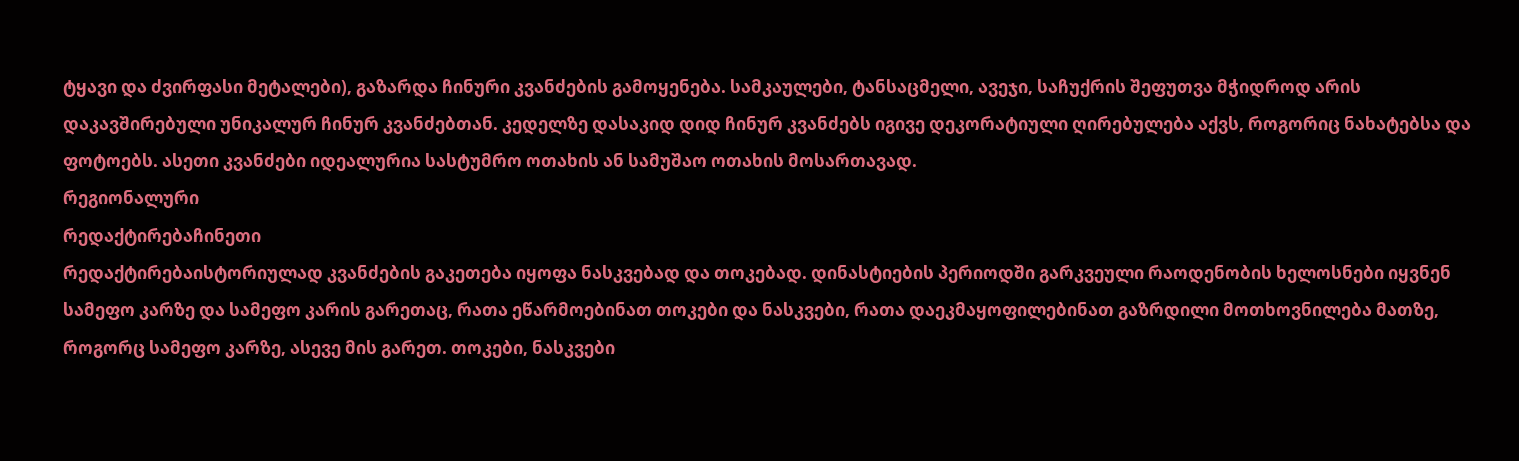ტყავი და ძვირფასი მეტალები), გაზარდა ჩინური კვანძების გამოყენება. სამკაულები, ტანსაცმელი, ავეჯი, საჩუქრის შეფუთვა მჭიდროდ არის დაკავშირებული უნიკალურ ჩინურ კვანძებთან. კედელზე დასაკიდ დიდ ჩინურ კვანძებს იგივე დეკორატიული ღირებულება აქვს, როგორიც ნახატებსა და ფოტოებს. ასეთი კვანძები იდეალურია სასტუმრო ოთახის ან სამუშაო ოთახის მოსართავად.
რეგიონალური
რედაქტირებაჩინეთი
რედაქტირებაისტორიულად კვანძების გაკეთება იყოფა ნასკვებად და თოკებად. დინასტიების პერიოდში გარკვეული რაოდენობის ხელოსნები იყვნენ სამეფო კარზე და სამეფო კარის გარეთაც, რათა ეწარმოებინათ თოკები და ნასკვები, რათა დაეკმაყოფილებინათ გაზრდილი მოთხოვნილება მათზე, როგორც სამეფო კარზე, ასევე მის გარეთ. თოკები, ნასკვები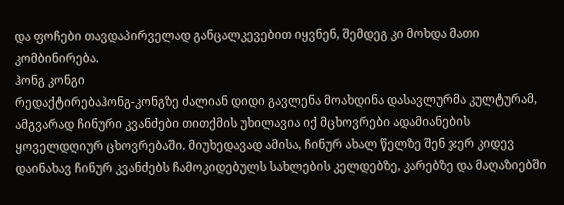და ფოჩები თავდაპირველად განცალკევებით იყვნენ, შემდეგ კი მოხდა მათი კომბინირება.
ჰონგ კონგი
რედაქტირებაჰონგ-კონგზე ძალიან დიდი გავლენა მოახდინა დასავლურმა კულტურამ, ამგვარად ჩინური კვანძები თითქმის უხილავია იქ მცხოვრები ადამიანების ყოველდღიურ ცხოვრებაში. მიუხედავად ამისა, ჩინურ ახალ წელზე შენ ჯერ კიდევ დაინახავ ჩინურ კვანძებს ჩამოკიდებულს სახლების კელდებზე, კარებზე და მაღაზიებში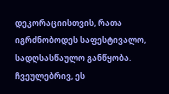დეკორაციისთვის, რათა იგრძნობოდეს საფესტივალო, სადღსასწაულო განწყობა. ჩვეულებრივ, ეს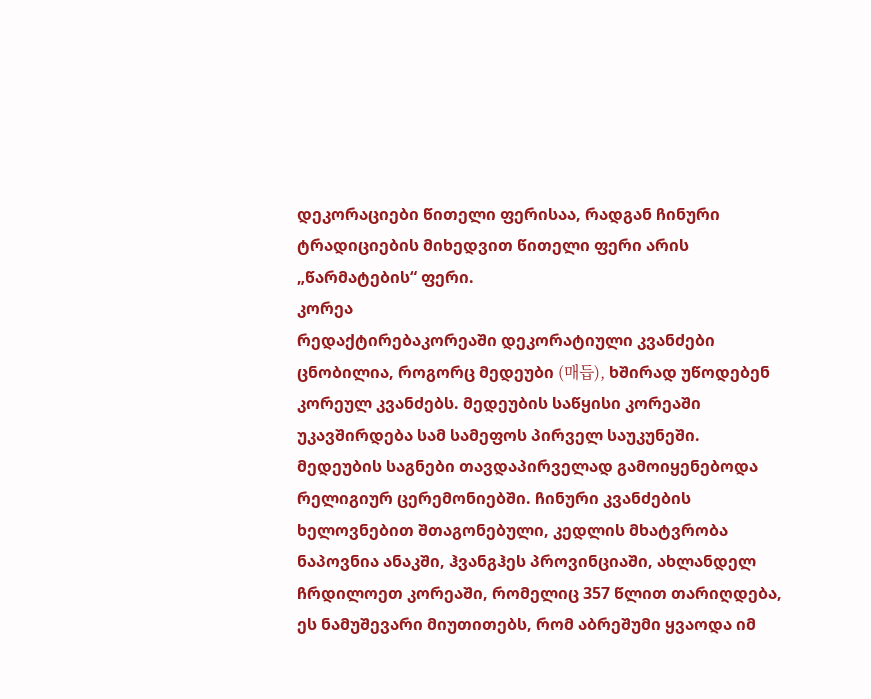დეკორაციები წითელი ფერისაა, რადგან ჩინური ტრადიციების მიხედვით წითელი ფერი არის „წარმატების“ ფერი.
კორეა
რედაქტირებაკორეაში დეკორატიული კვანძები ცნობილია, როგორც მედეუბი (매듭), ხშირად უწოდებენ კორეულ კვანძებს. მედეუბის საწყისი კორეაში უკავშირდება სამ სამეფოს პირველ საუკუნეში. მედეუბის საგნები თავდაპირველად გამოიყენებოდა რელიგიურ ცერემონიებში. ჩინური კვანძების ხელოვნებით შთაგონებული, კედლის მხატვრობა ნაპოვნია ანაკში, ჰვანგჰეს პროვინციაში, ახლანდელ ჩრდილოეთ კორეაში, რომელიც 357 წლით თარიღდება, ეს ნამუშევარი მიუთითებს, რომ აბრეშუმი ყვაოდა იმ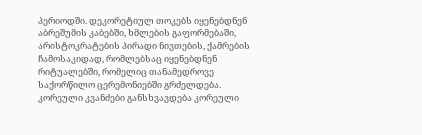პერიოდში. დეკორეტიულ თოკებს იყენებდნენ აბრეშუმის კაბებში, ხმლების გაფორმებაში, არისტოკრატების პირადი ნივთების, ქამრების ჩამოსაკიდად, რომლებსაც იყენებდნენ რიტუალებში, რომელიც თანამედროვე საქორწილო ცერემონიებში გრძელდება. კორეული კვანძები განსხვავდება კორეული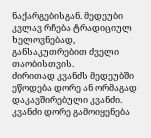ნაქარგებისგან. მედეუბი კვლავ რჩება ტრადიციულ ხელოვნებად, განსაკუთრებით ძველი თაობისთვის.
ძირითად კვანძს მედეუბში ეწოდება დორე ან ორმაგად დაკავშირებული კვანძი. კვანძი დორე გამოიყენება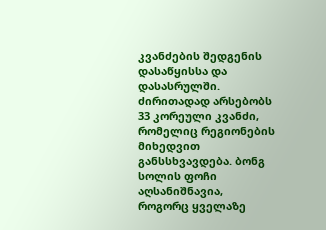კვანძების შედგენის დასაწყისსა და დასასრულში. ძირითადად არსებობს 33 კორეული კვანძი, რომელიც რეგიონების მიხედვით განსსხვავდება. ბონგ სოლის ფოჩი აღსანიშნავია, როგორც ყველაზე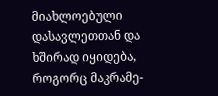მიახლოებული დასავლეთთან და ხშირად იყიდება, როგორც მაკრამე-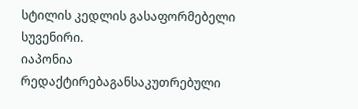სტილის კედლის გასაფორმებელი სუვენირი.
იაპონია
რედაქტირებაგანსაკუთრებული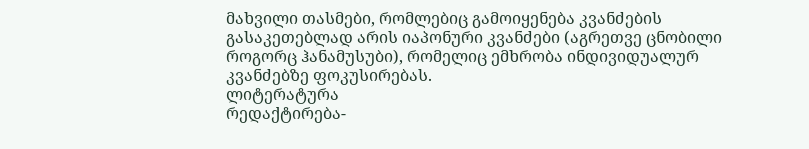მახვილი თასმები, რომლებიც გამოიყენება კვანძების გასაკეთებლად არის იაპონური კვანძები (აგრეთვე ცნობილი როგორც ჰანამუსუბი), რომელიც ემხრობა ინდივიდუალურ კვანძებზე ფოკუსირებას.
ლიტერატურა
რედაქტირება-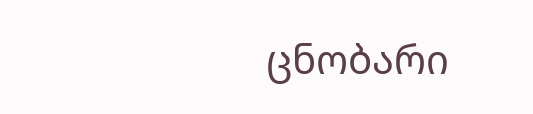ცნობარი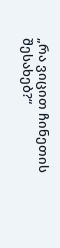„რა ვიცით ჩინეთის შესახებ?“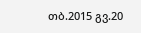თბ.2015 გვ.20